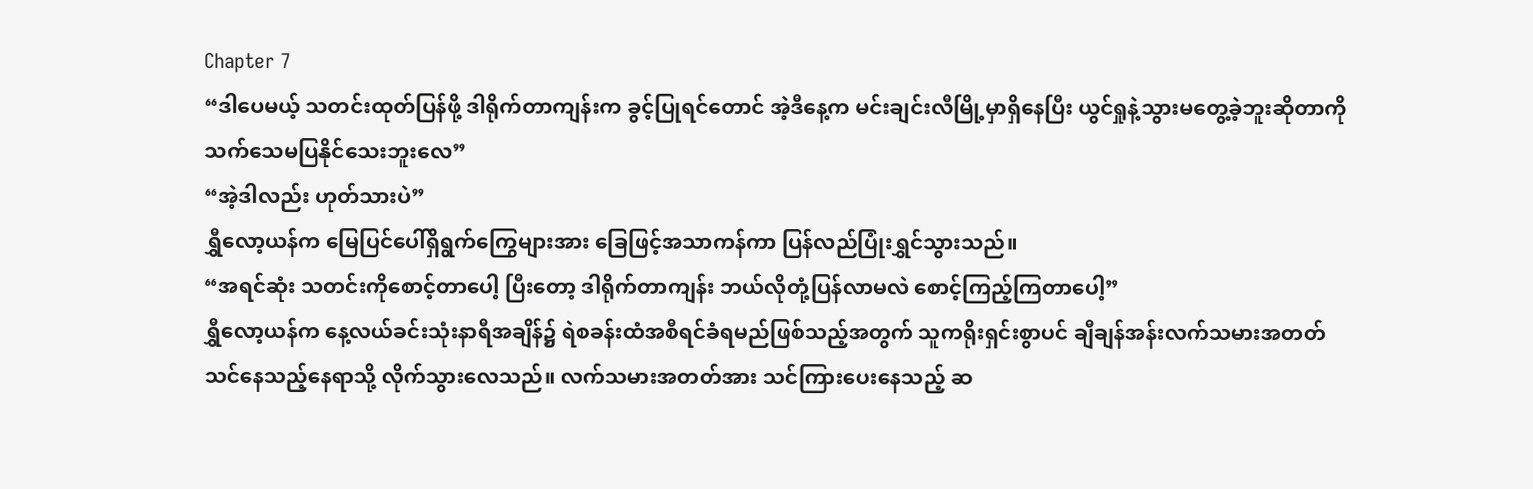Chapter 7
“ဒါပေမယ့် သတင်းထုတ်ပြန်ဖို့ ဒါရိုက်တာကျန်းက ခွင့်ပြုရင်တောင် အဲ့ဒီနေ့က မင်းချင်းလီမြို့မှာရှိနေပြီး ယွင်ရှုနဲ့သွားမတွေ့ခဲ့ဘူးဆိုတာကို သက်သေမပြနိုင်သေးဘူးလေ”
“အဲ့ဒါလည်း ဟုတ်သားပဲ”
ရွှီလော့ယန်က မြေပြင်ပေါ်ရှိရွက်ကြွေများအား ခြေဖြင့်အသာကန်ကာ ပြန်လည်ပြုံးရွှင်သွားသည်။
“အရင်ဆုံး သတင်းကိုစောင့်တာပေါ့ ပြီးတော့ ဒါရိုက်တာကျန်း ဘယ်လိုတုံ့ပြန်လာမလဲ စောင့်ကြည့်ကြတာပေါ့”
ရွှီလော့ယန်က နေ့လယ်ခင်းသုံးနာရီအချိန်၌ ရဲစခန်းထံအစီရင်ခံရမည်ဖြစ်သည့်အတွက် သူကရိုးရှင်းစွာပင် ချီချန်အန်းလက်သမားအတတ်သင်နေသည့်နေရာသို့ လိုက်သွားလေသည်။ လက်သမားအတတ်အား သင်ကြားပေးနေသည့် ဆ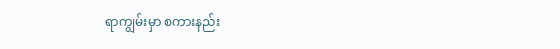ရာကျွမ်းမှာ စကားနည်း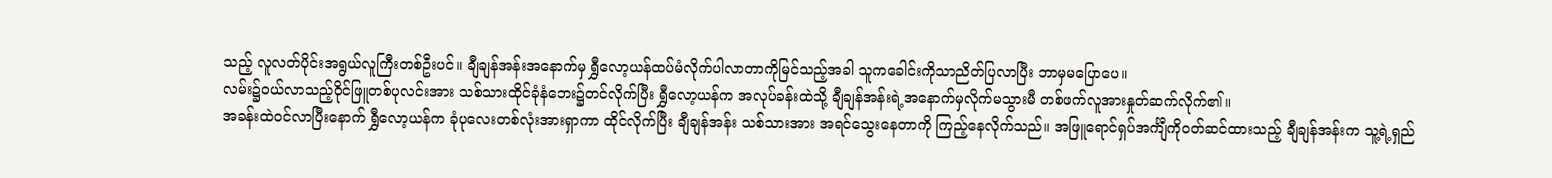သည့် လူလတ်ပိုင်းအရွယ်လူကြီးတစ်ဦးပင်။ ချီချန်အန်းအနောက်မှ ရွှီလော့ယန်ထပ်မံလိုက်ပါလာတာကိုမြင်သည့်အခါ သူကခေါင်းကိုသာညိတ်ပြလာပြီး ဘာမှမပြောပေ။
လမ်း၌ဝယ်လာသည့်ဝိုင်ဖြူတစ်ပုလင်းအား သစ်သားထိုင်ခုံနံဘေး၌တင်လိုက်ပြီး ရွှီလော့ယန်က အလုပ်ခန်းထဲသို့ ချီချန်အန်းရဲ့အနောက်မှလိုက်မသွားမီ တစ်ဖက်လူအားနှုတ်ဆက်လိုက်၏။
အခန်းထဲဝင်လာပြီးနောက် ရွှီလော့ယန်က ခုံပုလေးတစ်လုံးအားရှာကာ ထိုင်လိုက်ပြီး ချီချန်အန်း သစ်သားအား အရင်သွေးနေတာကို ကြည့်နေလိုက်သည်။ အဖြူရောင်ရှပ်အင်္ကျီကိုဝတ်ဆင်ထားသည့် ချီချန်အန်းက သူ့ရဲ့ရှည်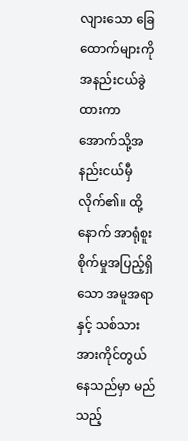လျားသော ခြေထောက်များကိုအနည်းငယ်ခွဲထားကာ အောက်သို့အနည်းငယ်မှီလိုက်၏။ ထို့နောက် အာရုံစူးစိုက်မှုအပြည့်ရှိသော အမူအရာနှင့် သစ်သားအားကိုင်တွယ်နေသည်မှာ မည်သည့်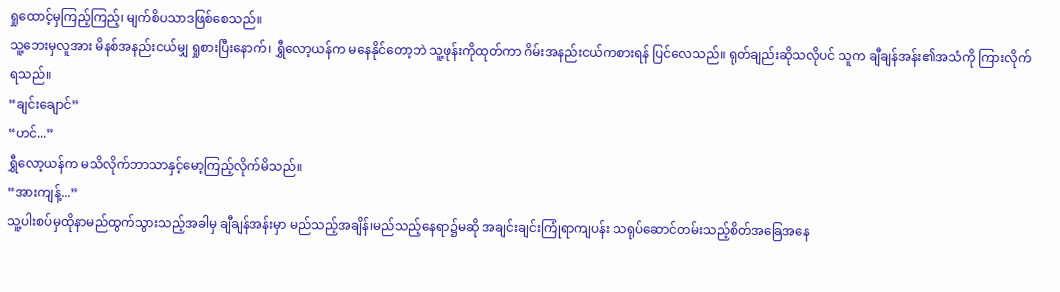ရှုထောင့်မှကြည့်ကြည့်၊ မျက်စိပသာဒဖြစ်စေသည်။
သူ့ဘေးမှလူအား မိနစ်အနည်းငယ်မျှ ရှုစားပြီးနောက်၊ ရွှီလော့ယန်က မနေနိုင်တော့ဘဲ သူ့ဖုန်းကိုထုတ်ကာ ဂိမ်းအနည်းငယ်ကစားရန် ပြင်လေသည်။ ရုတ်ချည်းဆိုသလိုပင် သူက ချီချန်အန်း၏အသံကို ကြားလိုက်ရသည်။
“ချင်းချောင်”
“ဟင်...”
ရွှီလော့ယန်က မသိလိုက်ဘာသာနှင့်မော့ကြည့်လိုက်မိသည်။
“အားကျန့်...”
သူ့ပါးစပ်မှထိုနာမည်ထွက်သွားသည့်အခါမှ ချီချန်အန်းမှာ မည်သည့်အချိန်၊မည်သည့်နေရာ၌မဆို အချင်းချင်းကြုံရာကျပန်း သရုပ်ဆောင်တမ်းသည့်စိတ်အခြေအနေ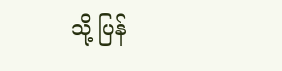သို့ ပြန်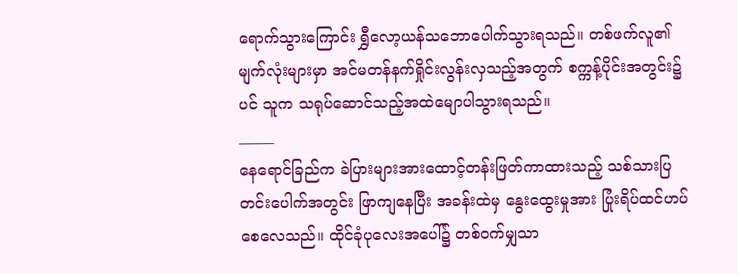ရောက်သွားကြောင်း ရွှီလော့ယန်သဘောပေါက်သွားရသည်။ တစ်ဖက်လူ၏မျက်လုံးများမှာ အင်မတန်နက်ရှိုင်းလွန်းလှသည့်အတွက် စက္ကန့်ပိုင်းအတွင်း၌ပင် သူက သရုပ်ဆောင်သည့်အထဲမျောပါသွားရသည်။
_____
နေရောင်ခြည်က ခဲပြားများအားထောင့်တန်းဖြတ်ကာထားသည့် သစ်သားပြတင်းပေါက်အတွင်း ဖြာကျနေပြီး အခန်းထဲမှ နွေးထွေးမှုအား ပြုံးရိပ်ထင်ဟပ်စေလေသည်။ ထိုင်ခုံပုလေးအပေါ်၌ တစ်ဝက်မျှသာ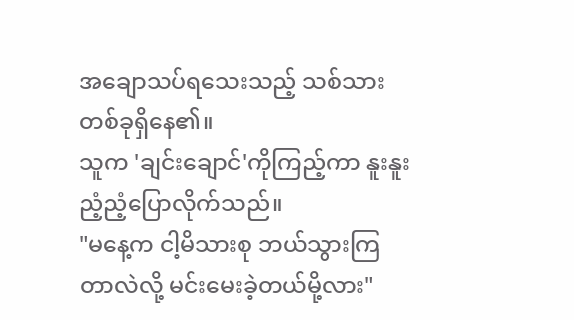အချောသပ်ရသေးသည့် သစ်သားတစ်ခုရှိနေ၏။
သူက 'ချင်းချောင်'ကိုကြည့်ကာ နူးနူးညံ့ညံ့ပြောလိုက်သည်။
"မနေ့က ငါ့မိသားစု ဘယ်သွားကြတာလဲလို့ မင်းမေးခဲ့တယ်မို့လား"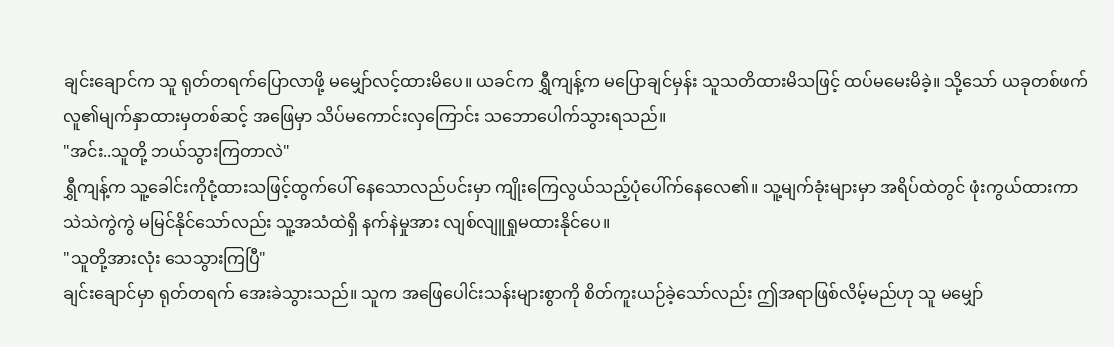ချင်းချောင်က သူ ရုတ်တရက်ပြောလာဖို့ မမျှော်လင့်ထားမိပေ။ ယခင်က ရွှီကျန့်က မပြောချင်မှန်း သူသတိထားမိသဖြင့် ထပ်မမေးမိခဲ့။ သို့သော် ယခုတစ်ဖက်လူ၏မျက်နှာထားမှတစ်ဆင့် အဖြေမှာ သိပ်မကောင်းလှကြောင်း သဘောပေါက်သွားရသည်။
"အင်း..သူတို့ ဘယ်သွားကြတာလဲ"
ရွှီကျန့်က သူ့ခေါင်းကိုငုံ့ထားသဖြင့်ထွက်ပေါ် နေသောလည်ပင်းမှာ ကျိုးကြေလွယ်သည့်ပုံပေါ်က်နေလေ၏။ သူ့မျက်ခုံးများမှာ အရိပ်ထဲတွင် ဖုံးကွယ်ထားကာ သဲသဲကွဲကွဲ မမြင်နိုင်သော်လည်း သူ့အသံထဲရှိ နက်နဲမှုအား လျစ်လျူရှုမထားနိုင်ပေ။
"သူတို့အားလုံး သေသွားကြပြီ"
ချင်းချောင်မှာ ရုတ်တရက် အေးခဲသွားသည်။ သူက အဖြေပေါင်းသန်းများစွာကို စိတ်ကူးယဉ်ခဲ့သော်လည်း ဤအရာဖြစ်လိမ့်မည်ဟု သူ မမျှော်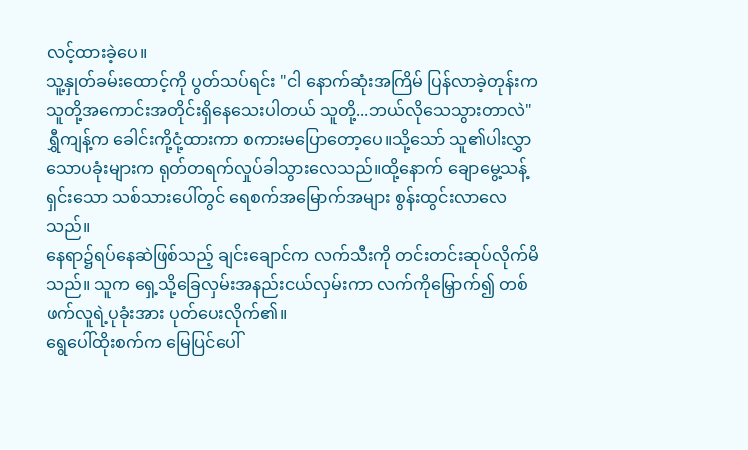လင့်ထားခဲ့ပေ။
သူ့နှုတ်ခမ်းထောင့်ကို ပွတ်သပ်ရင်း "ငါ နောက်ဆုံးအကြိမ် ပြန်လာခဲ့တုန်းက သူတို့အကောင်းအတိုင်းရှိနေသေးပါတယ် သူတို့...ဘယ်လိုသေသွားတာလဲ"
ရွှီကျန့်က ခေါင်းကို့ငုံ့ထားကာ စကားမပြောတော့ပေ။သို့သော် သူ၏ပါးလွှာသောပခုံးများက ရုတ်တရက်လှုပ်ခါသွားလေသည်။ထို့နောက် ချောမွေ့သန့်ရှင်းသော သစ်သားပေါ်တွင် ရေစက်အမြောက်အများ စွန်းထွင်းလာလေသည်။
နေရာ၌ရပ်နေဆဲဖြစ်သည့် ချင်းချောင်က လက်သီးကို တင်းတင်းဆုပ်လိုက်မိသည်။ သူက ရှေ့သို့ခြေလှမ်းအနည်းငယ်လှမ်းကာ လက်ကိုမြှောက်၍ တစ်ဖက်လူရဲ့ပုခုံးအား ပုတ်ပေးလိုက်၏။
ရွေပေါ်ထိုးစက်က မြေပြင်ပေါ်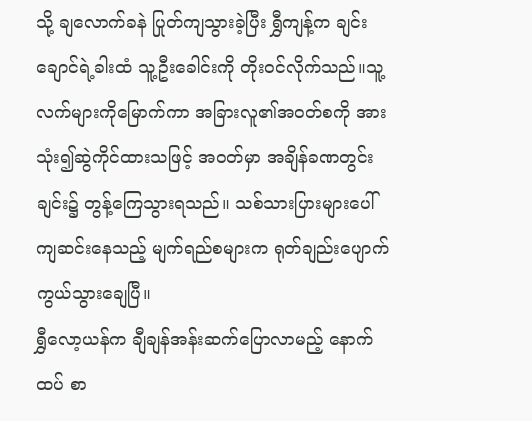သို့ ချလောက်ခနဲ ပြုတ်ကျသွားခဲ့ပြီး ရွှီကျန့်က ချင်းချောင်ရဲ့ခါးထံ သူ့ဦးခေါင်းကို တိုးဝင်လိုက်သည်။သူ့လက်များကိုမြောက်ကာ အခြားလူ၏အဝတ်စကို အားသုံး၍ဆွဲကိုင်ထားသဖြင့် အဝတ်မှာ အချိန်ခဏတွင်းချင်း၌ တွန့်ကြေသွားရသည်။ သစ်သားပြားများပေါ်ကျဆင်းနေသည့် မျက်ရည်စများက ရုတ်ချည်းပျောက်ကွယ်သွားချေပြီ။
ရွှီလော့ယန်က ချီချန်အန်းဆက်ပြောလာမည့် နောက်ထပ် စာ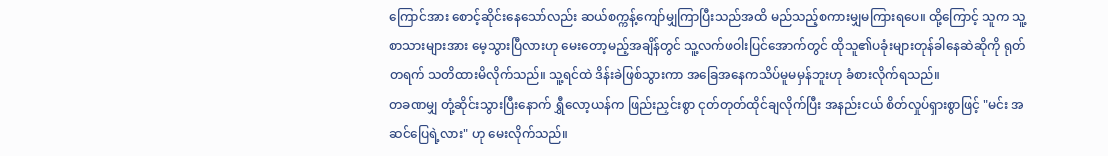ကြောင်အား စောင့်ဆိုင်းနေသော်လည်း ဆယ်စက္ကန့်ကျော်မျှကြာပြီးသည်အထိ မည်သည့်စကားမျှမကြားရပေ။ ထို့ကြောင့် သူက သူ့စာသားများအား မေ့သွားပြီလားဟု မေးတော့မည့်အချိန်တွင် သူ့လက်ဖဝါးပြင်အောက်တွင် ထိုသူ၏ပခုံးများတုန်ခါနေဆဲဆိုကို ရုတ်တရက် သတိထားမိလိုက်သည်။ သူ့ရင်ထဲ ဒိန်းခဲဖြစ်သွားကာ အခြေအနေကသိပ်မူမမှန်ဘူးဟု ခံစားလိုက်ရသည်။
တခဏမျှ တုံ့ဆိုင်းသွားပြီးနောက် ရွှီလော့ယန်က ဖြည်းညှင်းစွာ ငုတ်တုတ်ထိုင်ချလိုက်ပြီး အနည်းငယ် စိတ်လှုပ်ရှားစွာဖြင့် "မင်း အဆင်ပြေရဲ့လား" ဟု မေးလိုက်သည်။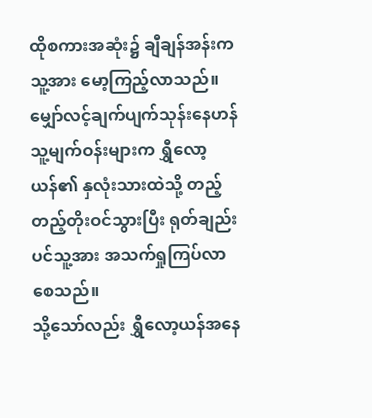ထိုစကားအဆုံး၌ ချီချန်အန်းက သူ့အား မော့ကြည့်လာသည်။ မျှော်လင့်ချက်ပျက်သုန်းနေဟန် သူ့မျက်ဝန်းများက ရွှီလော့ယန်၏ နှလုံးသားထဲသို့ တည့်တည့်တိုးဝင်သွားပြီး ရုတ်ချည်းပင်သူ့အား အသက်ရှုကြပ်လာစေသည်။
သို့သော်လည်း ရွှီလော့ယန်အနေ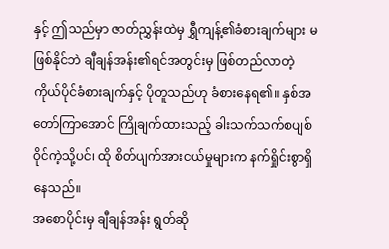နှင့် ဤသည်မှာ ဇာတ်ညွှန်းထဲမှ ရွှီကျန့်၏ခံစားချက်များ မဖြစ်နိုင်ဘဲ ချီချန်အန်း၏ရင်အတွင်းမှ ဖြစ်တည်လာတဲ့ ကိုယ်ပိုင်ခံစားချက်နှင့် ပိုတူသည်ဟု ခံစားနေရ၏။ နှစ်အတော်ကြာအောင် ကြိုချက်ထားသည့် ခါးသက်သက်စပျစ်ဝိုင်ကဲ့သို့ပင်၊ ထို စိတ်ပျက်အားငယ်မှုများက နက်ရှိုင်းစွာရှိနေသည်။
အစောပိုင်းမှ ချီချန်အန်း ရွတ်ဆို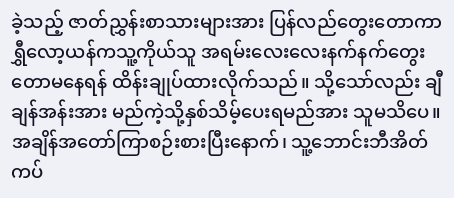ခဲ့သည့် ဇာတ်ညွှန်းစာသားများအား ပြန်လည်တွေးတောကာ ရွှီလော့ယန်ကသူ့ကိုယ်သူ အရမ်းလေးလေးနက်နက်တွေးတောမနေရန် ထိန်းချုပ်ထားလိုက်သည်။ သို့သော်လည်း ချီချန်အန်းအား မည်ကဲ့သို့နှစ်သိမ့်ပေးရမည်အား သူမသိပေ။ အချိန်အတော်ကြာစဉ်းစားပြီးနောက်၊ သူ့ဘောင်းဘီအိတ်ကပ်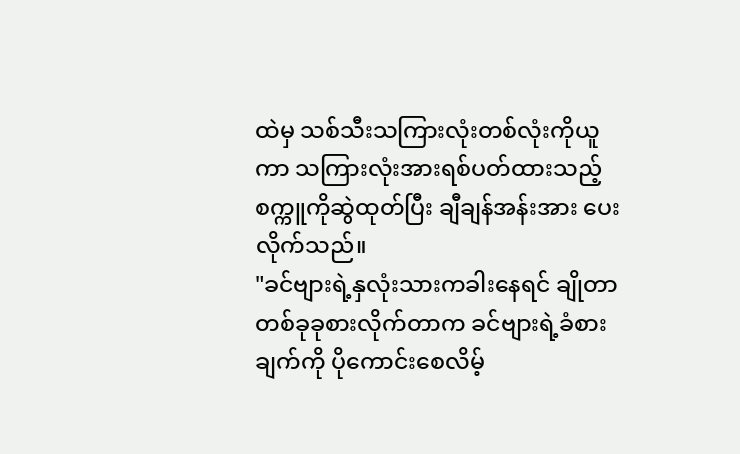ထဲမှ သစ်သီးသကြားလုံးတစ်လုံးကိုယူကာ သကြားလုံးအားရစ်ပတ်ထားသည့်စက္ကူကိုဆွဲထုတ်ပြီး ချီချန်အန်းအား ပေးလိုက်သည်။
"ခင်ဗျားရဲ့နှလုံးသားကခါးနေရင် ချိုတာတစ်ခုခုစားလိုက်တာက ခင်ဗျားရဲ့ခံစားချက်ကို ပိုကောင်းစေလိမ့်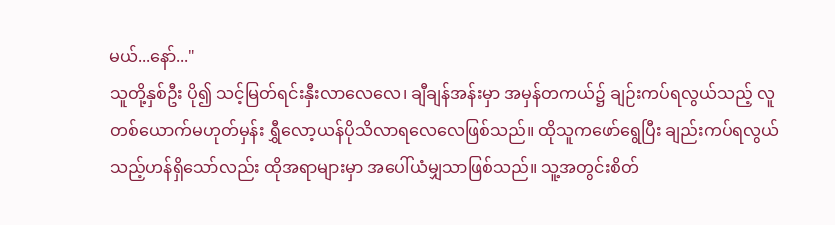မယ်...နော်..."
သူတို့နှစ်ဦး ပို၍ သင့်မြတ်ရင်းနှီးလာလေလေ၊ ချီချန်အန်းမှာ အမှန်တကယ်၌ ချဉ်းကပ်ရလွယ်သည့် လူတစ်ယောက်မဟုတ်မှန်း ရွှီလော့ယန်ပိုသိလာရလေလေဖြစ်သည်။ ထိုသူကဖော်ရွေပြီး ချည်းကပ်ရလွယ်သည့်ဟန်ရှိသော်လည်း ထိုအရာများမှာ အပေါ်ယံမျှသာဖြစ်သည်။ သူ့အတွင်းစိတ်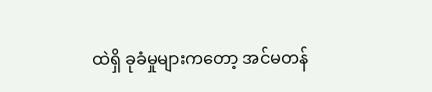ထဲရှိ ခုခံမှုများကတော့ အင်မတန်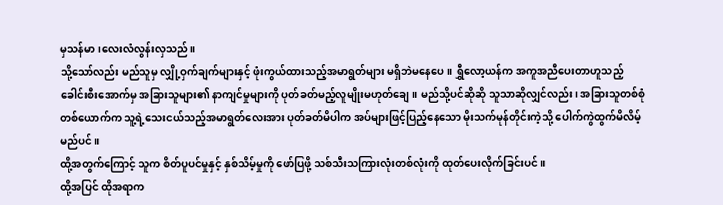မှသန်မာ၊လေးလံလွန်းလှသည်။
သို့သော်လည်း မည်သူမှ လျှို့ဝှက်ချက်များနှင့် ဖုံးကွယ်ထားသည့်အမာရွတ်များ မရှိဘဲမနေပေ။ ရွှီလော့ယန်က အကူအညီပေးတာဟူသည့် ခေါင်းစီးအောက်မှ အခြားသူများ၏ နာကျင်မှုများကို ပုတ်ခတ်မည့်လူမျိုးမဟုတ်ချေ။ မည်သို့ပင်ဆိုဆို သူသာဆိုလျှင်လည်း၊ အခြားသူတစ်စုံတစ်ယောက်က သူ့ရဲ့သေးငယ်သည့်အမာရွတ်လေးအား ပုတ်ခတ်မိပါက အပ်များဖြင့်ပြည့်နေသော မိုးသက်မုန်တိုင်းကဲ့သို့ ပေါက်ကွဲထွက်မိလိမ့်မည်ပင်။
ထို့အတွက်ကြောင့် သူက စိတ်ပူပင်မှုနှင့် နှစ်သိမ့်မှုကို ဖော်ပြဖို့ သစ်သီးသကြားလုံးတစ်လုံးကို ထုတ်ပေးလိုက်ခြင်းပင်။
ထို့အပြင် ထိုအရာက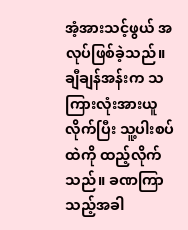အံ့အားသင့်ဖွယ် အလုပ်ဖြစ်ခဲ့သည်။
ချီချန်အန်းက သကြားလုံးအားယူလိုက်ပြီး သူ့ပါးစပ်ထဲကို ထည့်လိုက်သည်။ ခဏကြာသည့်အခါ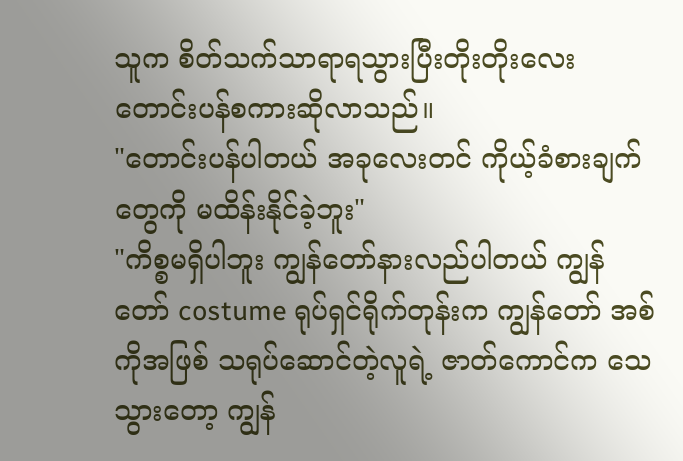သူက စိတ်သက်သာရာရသွားပြီးတိုးတိုးလေးတောင်းပန်စကားဆိုလာသည်။
"တောင်းပန်ပါတယ် အခုလေးတင် ကိုယ့်ခံစားချက်တွေကို မထိန်းနိုင်ခဲ့ဘူး"
"ကိစ္စမရှိပါဘူး ကျွန်တော်နားလည်ပါတယ် ကျွန်တော် costume ရုပ်ရှင်ရိုက်တုန်းက ကျွန်တော် အစ်ကိုအဖြစ် သရုပ်ဆောင်တဲ့လူရဲ့ ဇာတ်ကောင်က သေသွားတော့ ကျွန်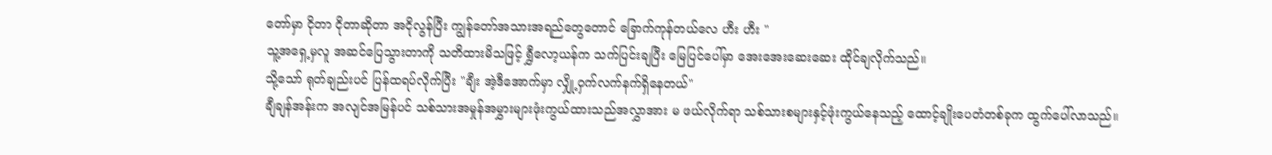တော်မှာ ငိုတာ ငိုတာဆိုတာ အငိုလွန်ပြီး ကျွန်တော်အသားအရည်တွေတောင် ခြောက်ကုန်တယ်လေ ဟီး ဟီး "
သူ့အရှေ့မှလူ အဆင်ပြေသွားတာကို သတိထားမိသဖြင့် ရွှီလော့ယန်က သက်ပြင်းချပြီး မြေပြင်ပေါ်မှာ အေးအေးဆေးဆေး ထိုင်ချလိုက်သည်။
သို့သော် ရုတ်ချည်းပင် ပြန်ထရပ်လိုက်ပြီး "ချီး အဲ့ဒီအောက်မှာ လျှို့ဝှက်လက်နက်ရှိနေတယ်"
ချီချန်အန်းက အလျင်အမြန်ပင် သစ်သားအမှုန်အမွှားများဖုံးကွယ်ထားသည်အလွှာအား မ ဖယ်လိုက်ရာ သစ်သားစများနှင့်ဖုံးကွယ်နေသည့် ထောင့်ချိုးပေတံတစ်ခုက ထွက်ပေါ်လာသည်။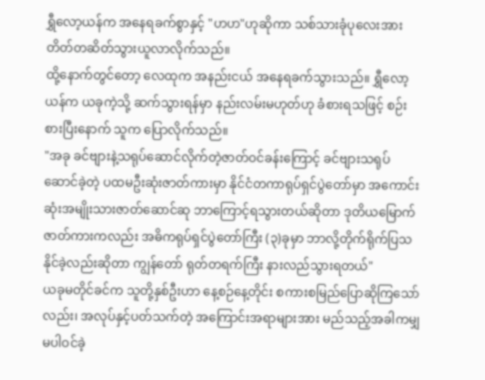ရွှီလော့ယန်က အနေရခက်စွာနှင့် "ဟဟ"ဟုဆိုကာ သစ်သားခုံပုလေးအား တိတ်တဆိတ်သွားယူလာလိုက်သည်။
ထို့နောက်တွင်တော့ လေထုက အနည်းငယ် အနေရခက်သွားသည်။ ရွှီလော့ယန်က ယခုကဲ့သို့ ဆက်သွားရန်မှာ နည်းလမ်းမဟုတ်ဟု ခံစားရသဖြင့် စဉ်းစားပြီးနောက် သူက ပြောလိုက်သည်။
"အခု ခင်ဗျားနဲ့သရုပ်ဆောင်လိုက်တဲ့ဇာတ်ဝင်ခန်းကြောင့် ခင်ဗျားသရုပ်ဆောင်ခဲ့တဲ့ ပထမဦးဆုံးဇာတ်ကားမှာ နိုင်ငံတကာရုပ်ရှင်ပွဲတော်မှာ အကောင်းဆုံးအမျိုးသားဇာတ်ဆောင်ဆု ဘာကြောင့်ရသွားတယ်ဆိုတာ ဒုတိယမြောက်ဇာတ်ကားကလည်း အဓိကရုပ်ရှင်ပွဲတော်ကြီး (၃)ခုမှာ ဘာလို့တိုက်ရိုက်ပြသနိုင်ခဲ့လည်းဆိုတာ ကျွန်တော် ရုတ်တရက်ကြီး နားလည်သွားရတယ်"
ယခုမတိုင်ခင်က သူတို့နှစ်ဦးဟာ နေ့စဉ်နေ့တိုင်း စကားစမြည်ပြောဆိုကြသော်လည်း၊ အလုပ်နှင့်ပတ်သက်တဲ့ အကြောင်းအရာများအား မည်သည့်အခါကမျှ မပါဝင်ခဲ့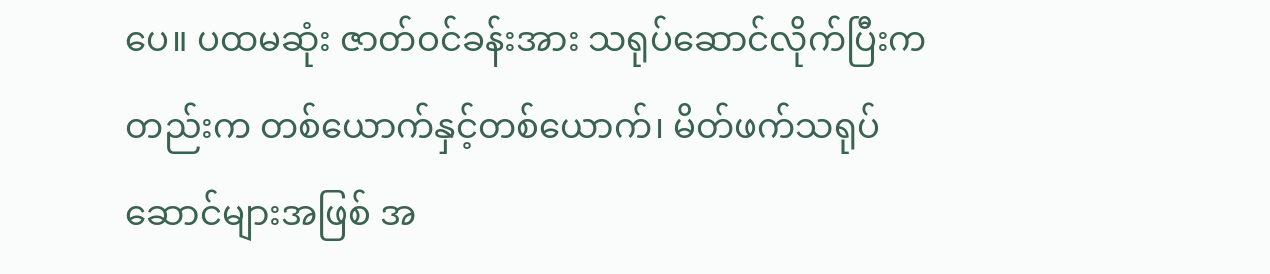ပေ။ ပထမဆုံး ဇာတ်ဝင်ခန်းအား သရုပ်ဆောင်လိုက်ပြီးကတည်းက တစ်ယောက်နှင့်တစ်ယောက်၊ မိတ်ဖက်သရုပ်ဆောင်များအဖြစ် အ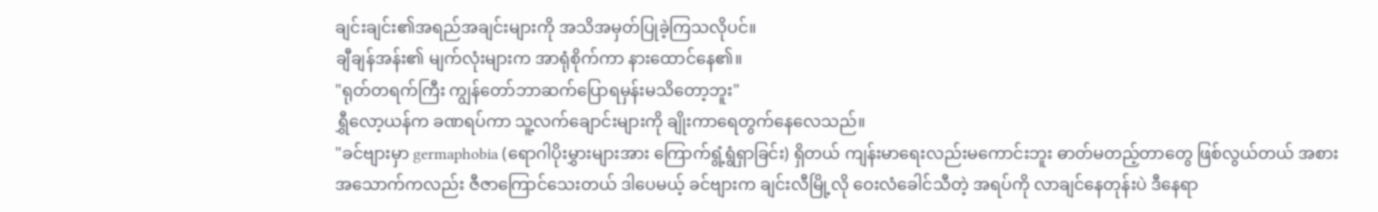ချင်းချင်း၏အရည်အချင်းများကို အသိအမှတ်ပြုခဲ့ကြသလိုပင်။
ချီချန်အန်း၏ မျက်လုံးများက အာရုံစိုက်ကာ နားထောင်နေ၏။
"ရုတ်တရက်ကြီး ကျွန်တော်ဘာဆက်ပြောရမှန်းမသိတော့ဘူး"
ရွှီလော့ယန်က ခဏရပ်ကာ သူ့လက်ချောင်းများကို ချိုးကာရေတွက်နေလေသည်။
"ခင်ဗျားမှာ germaphobia (ရောဂါပိုးမွှားများအား ကြောက်ရွံ့ရွံရှာခြင်း) ရှိတယ် ကျန်းမာရေးလည်းမကောင်းဘူး ဓာတ်မတည့်တာတွေ ဖြစ်လွယ်တယ် အစားအသောက်ကလည်း ဇီဇာကြောင်သေးတယ် ဒါပေမယ့် ခင်ဗျားက ချင်းလီမြို့လို ဝေးလံခေါင်သီတဲ့ အရပ်ကို လာချင်နေတုန်းပဲ ဒီနေရာ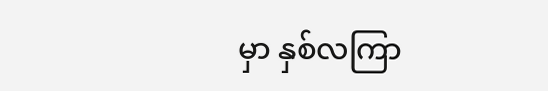မှာ နှစ်လကြာ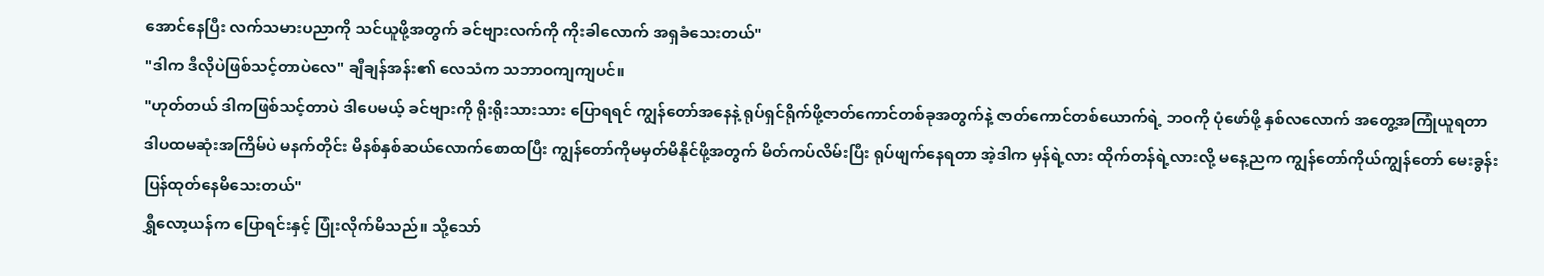အောင်နေပြီး လက်သမားပညာကို သင်ယူဖို့အတွက် ခင်ဗျားလက်ကို ကိုးခါလောက် အရှခံသေးတယ်"
"ဒါက ဒီလိုပဲဖြစ်သင့်တာပဲလေ" ချီချန်အန်း၏ လေသံက သဘာဝကျကျပင်။
"ဟုတ်တယ် ဒါကဖြစ်သင့်တာပဲ ဒါပေမယ့် ခင်ဗျားကို ရိုးရိုးသားသား ပြောရရင် ကျွန်တော်အနေနဲ့ ရုပ်ရှင်ရိုက်ဖို့ဇာတ်ကောင်တစ်ခုအတွက်နဲ့ ဇာတ်ကောင်တစ်ယောက်ရဲ့ ဘဝကို ပုံဖော်ဖို့ နှစ်လလောက် အတွေ့အကြုံယူရတာ ဒါပထမဆုံးအကြိမ်ပဲ မနက်တိုင်း မိနစ်နှစ်ဆယ်လောက်စောထပြီး ကျွန်တော်ကိုမမှတ်မိနိုင်ဖို့အတွက် မိတ်ကပ်လိမ်းပြီး ရုပ်ဖျက်နေရတာ အဲ့ဒါက မှန်ရဲ့လား ထိုက်တန်ရဲ့လားလို့ မနေ့ညက ကျွန်တော်ကိုယ်ကျွန်တော် မေးခွန်းပြန်ထုတ်နေမိသေးတယ်"
ရွှီလော့ယန်က ပြောရင်းနှင့် ပြုံးလိုက်မိသည်။ သို့သော်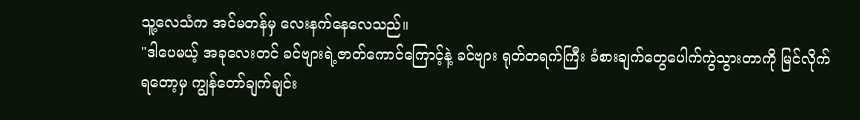သူ့လေသံက အင်မတန်မှ လေးနက်နေလေသည်။
"ဒါပေမယ့် အခုလေးတင် ခင်ဗျားရဲ့ဇာတ်ကောင်ကြောင့်နဲ့ ခင်ဗျား ရုတ်တရက်ကြီး ခံစားချက်တွေပေါက်ကွဲသွားတာကို မြင်လိုက်ရတော့မှ ကျွန်တော်ချက်ချင်း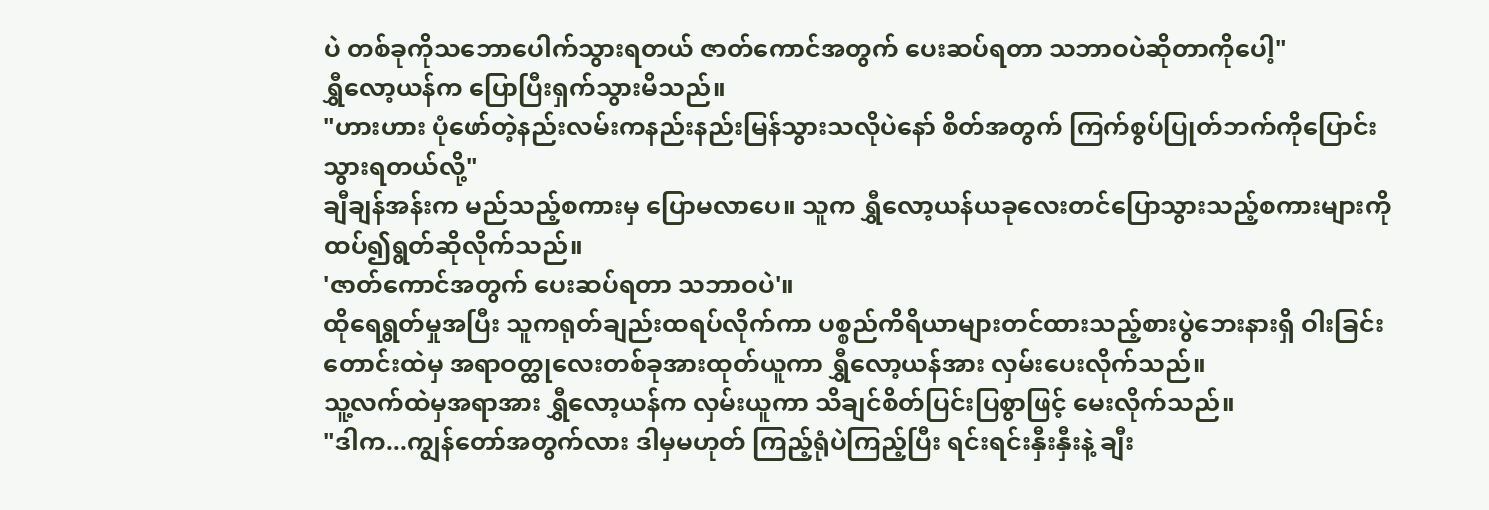ပဲ တစ်ခုကိုသဘောပေါက်သွားရတယ် ဇာတ်ကောင်အတွက် ပေးဆပ်ရတာ သဘာဝပဲဆိုတာကိုပေါ့"
ရွှီလော့ယန်က ပြောပြီးရှက်သွားမိသည်။
"ဟားဟား ပုံဖော်တဲ့နည်းလမ်းကနည်းနည်းမြန်သွားသလိုပဲနော် စိတ်အတွက် ကြက်စွပ်ပြုတ်ဘက်ကိုပြောင်းသွားရတယ်လို့"
ချီချန်အန်းက မည်သည့်စကားမှ ပြောမလာပေ။ သူက ရွှီလော့ယန်ယခုလေးတင်ပြောသွားသည့်စကားများကို ထပ်၍ရွတ်ဆိုလိုက်သည်။
'ဇာတ်ကောင်အတွက် ပေးဆပ်ရတာ သဘာဝပဲ'။
ထိုရေရွတ်မှုအပြီး သူကရုတ်ချည်းထရပ်လိုက်ကာ ပစ္စည်ကိရိယာများတင်ထားသည့်စားပွဲဘေးနားရှိ ဝါးခြင်းတောင်းထဲမှ အရာဝတ္ထုလေးတစ်ခုအားထုတ်ယူကာ ရွှီလော့ယန်အား လှမ်းပေးလိုက်သည်။
သူ့လက်ထဲမှအရာအား ရွှီလော့ယန်က လှမ်းယူကာ သိချင်စိတ်ပြင်းပြစွာဖြင့် မေးလိုက်သည်။
"ဒါက...ကျွန်တော်အတွက်လား ဒါမှမဟုတ် ကြည့်ရုံပဲကြည့်ပြီး ရင်းရင်းနှီးနှီးနဲ့ ချီး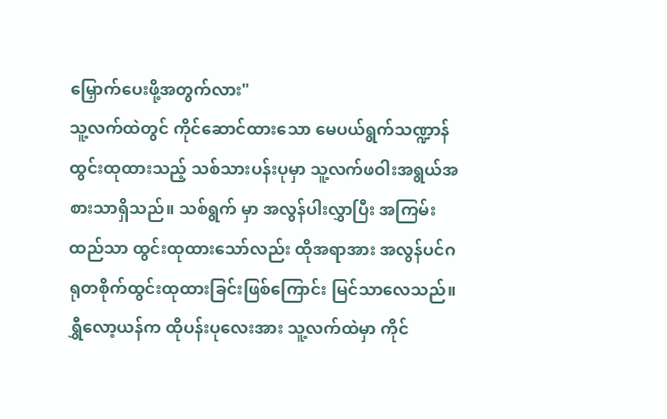မြှောက်ပေးဖို့အတွက်လား"
သူ့လက်ထဲတွင် ကိုင်ဆောင်ထားသော မေပယ်ရွက်သဏ္ဍာန်ထွင်းထုထားသည့် သစ်သားပန်းပုမှာ သူ့လက်ဖဝါးအရွယ်အစားသာရှိသည်။ သစ်ရွက် မှာ အလွန်ပါးလွှာပြီး အကြမ်းထည်သာ ထွင်းထုထားသော်လည်း ထိုအရာအား အလွန်ပင်ဂရုတစိုက်ထွင်းထုထားခြင်းဖြစ်ကြောင်း မြင်သာလေသည်။ ရွှီလော့ယန်က ထိုပန်းပုလေးအား သူ့လက်ထဲမှာ ကိုင်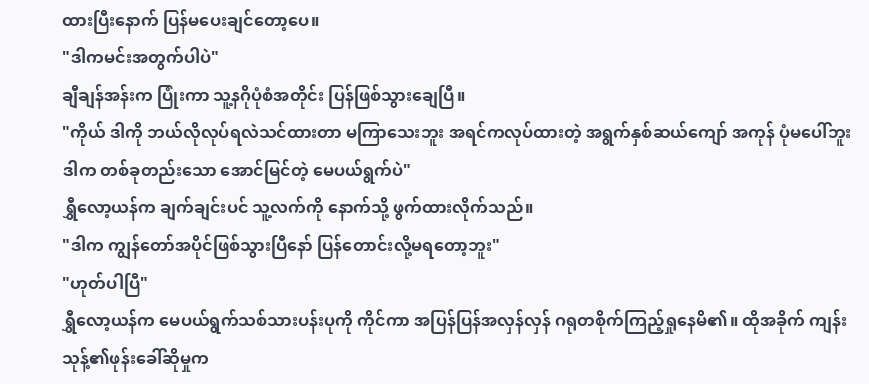ထားပြီးနောက် ပြန်မပေးချင်တော့ပေ။
"ဒါကမင်းအတွက်ပါပဲ"
ချီချန်အန်းက ပြုံးကာ သူ့နဂိုပုံစံအတိုင်း ပြန်ဖြစ်သွားချေပြီ။
"ကိုယ် ဒါကို ဘယ်လိုလုပ်ရလဲသင်ထားတာ မကြာသေးဘူး အရင်ကလုပ်ထားတဲ့ အရွက်နှစ်ဆယ်ကျော် အကုန် ပုံမပေါ်ဘူး ဒါက တစ်ခုတည်းသော အောင်မြင်တဲ့ မေပယ်ရွက်ပဲ"
ရွှီလော့ယန်က ချက်ချင်းပင် သူ့လက်ကို နောက်သို့ ဖွက်ထားလိုက်သည်။
"ဒါက ကျွန်တော်အပိုင်ဖြစ်သွားပြီနော် ပြန်တောင်းလို့မရတော့ဘူး"
"ဟုတ်ပါပြီ"
ရွှီလော့ယန်က မေပယ်ရွက်သစ်သားပန်းပုကို ကိုင်ကာ အပြန်ပြန်အလှန်လှန် ဂရုတစိုက်ကြည့်ရှုနေမိ၏။ ထိုအခိုက် ကျန်းသုန့်၏ဖုန်းခေါ်ဆိုမှုက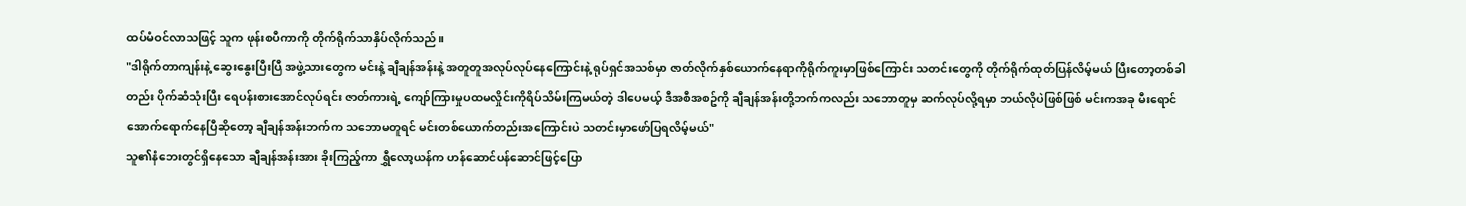ထပ်မံဝင်လာသဖြင့် သူက ဖုန်းစပီကာကို တိုက်ရိုက်သာနှိပ်လိုက်သည်။
"ဒါရိုက်တာကျန်းနဲ့ ဆွေးနွေးပြီးပြီ အဖွဲ့သားတွေက မင်းနဲ့ ချီချန်အန်းနဲ့ အတူတူအလုပ်လုပ်နေကြောင်းနဲ့ ရုပ်ရှင်အသစ်မှာ ဇာတ်လိုက်နှစ်ယောက်နေရာကိုရိုက်ကူးမှာဖြစ်ကြောင်း သတင်းတွေကို တိုက်ရိုက်ထုတ်ပြန်လိမ့်မယ် ပြီးတော့တစ်ခါတည်း ပိုက်ဆံသုံးပြီး ရေပန်းစားအောင်လုပ်ရင်း ဇာတ်ကားရဲ့ ကျော်ကြားမှုပထမလှိုင်းကိုရိပ်သိမ်းကြမယ်တဲ့ ဒါပေမယ့် ဒီအစီအစဥ်ကို ချီချန်အန်းတို့ဘက်ကလည်း သဘောတူမှ ဆက်လုပ်လို့ရမှာ ဘယ်လိုပဲဖြစ်ဖြစ် မင်းကအခု မီးရောင်အောက်ရောက်နေပြီဆိုတော့ ချီချန်အန်းဘက်က သဘောမတူရင် မင်းတစ်ယောက်တည်းအကြောင်းပဲ သတင်းမှာဖော်ပြရလိမ့်မယ်"
သူ၏နံဘေးတွင်ရှိနေသော ချီချန်အန်းအား ခိုးကြည့်ကာ ရွှီလော့ယန်က ဟန်ဆောင်ပန်ဆောင်ဖြင့်ပြော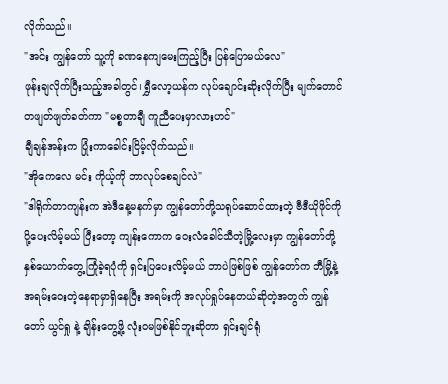လိုက်သည်။
"အင်း ကျွန်တော် သူ့ကို ခဏနေကျမေးကြည့်ပြီး ပြန်ပြောမယ်လေ"
ဖုန်းချလိုက်ပြီးသည့်အခါတွင်၊ ရွှီလော့ယန်က လုပ်ချောင်းဆိုးလိုက်ပြီး မျက်တောင်တဖျတ်ဖျတ်ခတ်ကာ "မစ္စတာချီ ကူညီပေးမှာလားဟင်"
ချီချန်အန်းက ပြုံးကာခေါင်းငြိမ့်လိုက်သည်။
"အိုကေလေ မင်း ကိုယ့်ကို ဘာလုပ်စေချင်လဲ"
"ဒါရိုက်တာကျန်းက အဲဒီနေ့မနက်မှာ ကျွန်တော်တို့သရုပ်ဆောင်ထားတဲ့ ဗီဒီယိုဖိုင်ကို ပို့ပေးလိမ့်မယ် ပြီးတော့ ကျန်းကောက ဝေးလံခေါင်သီတဲ့မြို့လေးမှာ ကျွန်တော်တို့နှစ်ယောက်တွေ့ကြုံခဲ့ရပုံကို ရှင်းပြပေးလိမ့်မယ် ဘာပဲဖြစ်ဖြစ် ကျွန်တော်က ဘီမြို့နဲ့ အရမ်းဝေးတဲ့နေရာမှာရှိနေပြီး အရမ်းကို အလုပ်ရှုပ်နေတယ်ဆိုတဲ့အတွက် ကျွန်တော် ယွင်ရှု နဲ့ ချိန်းတွေ့ဖို့ လုံးဝမဖြစ်နိုင်ဘူးဆိုတာ ရှင်းချင်ရုံ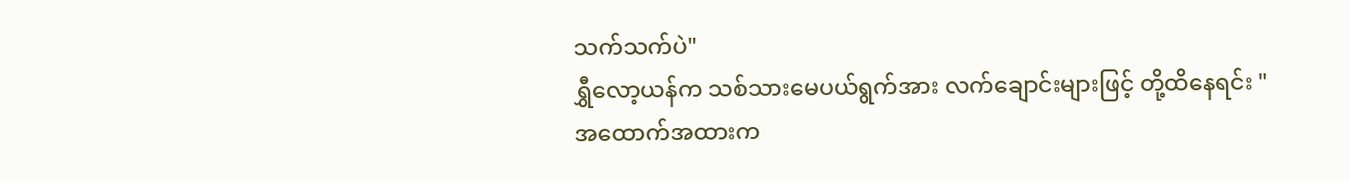သက်သက်ပဲ"
ရွှီလော့ယန်က သစ်သားမေပယ်ရွက်အား လက်ချောင်းများဖြင့် တို့ထိနေရင်း "အထောက်အထားက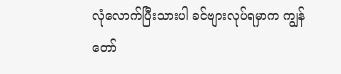လုံလောက်ပြီးသားပါ ခင်ဗျားလုပ်ရမှာက ကျွန်တော်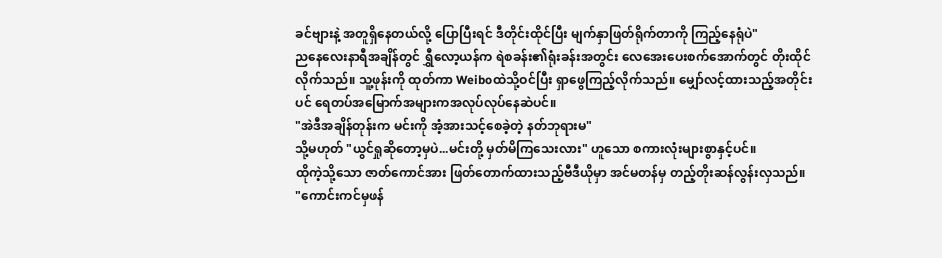ခင်ဗျားနဲ့ အတူရှိနေတယ်လို့ ပြောပြီးရင် ဒီတိုင်းထိုင်ပြီး မျက်နှာဖြတ်ရိုက်တာကို ကြည့်နေရုံပဲ"
ညနေလေးနာရီအချိန်တွင် ရွှီလော့ယန်က ရဲစခန်း၏ရုံးခန်းအတွင်း လေအေးပေးစက်အောက်တွင် တိုးထိုင်လိုက်သည်။ သူ့ဖုန်းကို ထုတ်ကာ Weiboထဲသို့ဝင်ပြီး ရှာဖွေကြည့်လိုက်သည်။ မျှော်လင့်ထားသည့်အတိုင်းပင် ရေတပ်အမြောက်အများကအလုပ်လုပ်နေဆဲပင်။
"အဲဒီအချိန်တုန်းက မင်းကို အံ့အားသင့်စေခဲ့တဲ့ နတ်ဘုရားမ"
သို့မဟုတ် "ယွင်ရှုဆိုတော့မှပဲ...မင်းတို့ မှတ်မိကြသေးလား" ဟူသော စကားလုံးများစွာနှင့်ပင်။
ထိုကဲ့သို့သော ဇာတ်ကောင်အား ဖြတ်တောက်ထားသည့်ဗီဒီယိုမှာ အင်မတန်မှ တည့်တိုးဆန်လွန်းလှသည်။
"ကောင်းကင်မှဖန်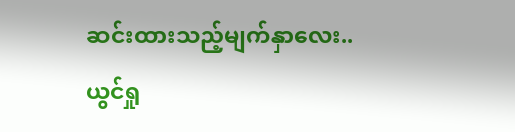ဆင်းထားသည့်မျက်နှာလေး.. ယွင်ရှု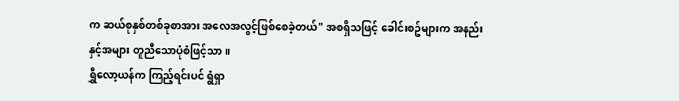က ဆယ်စုနှစ်တစ်ခုစာအား အလေအလွင့်ဖြစ်စေခဲ့တယ်" အစရှိသဖြင့် ခေါင်းစဥ်များက အနည်းနှင့်အများ တူညီသောပုံစံဖြင့်သာ။
ရွှီလော့ယန်က ကြည့်ရင်းပင် ရွံရှာ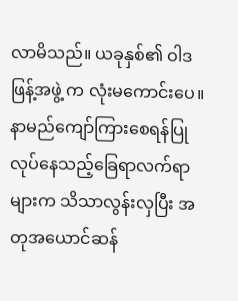လာမိသည်။ ယခုနှစ်၏ ဝါဒဖြန့်အဖွဲ့ က လုံးမကောင်းပေ။နာမည်ကျော်ကြားစေရန်ပြုလုပ်နေသည့်ခြေရာလက်ရာများက သိသာလွန်းလှပြီး အတုအယောင်ဆန်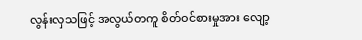လွန်းလှသဖြင့် အလွယ်တကူ စိတ်ဝင်စားမှုအား လျော့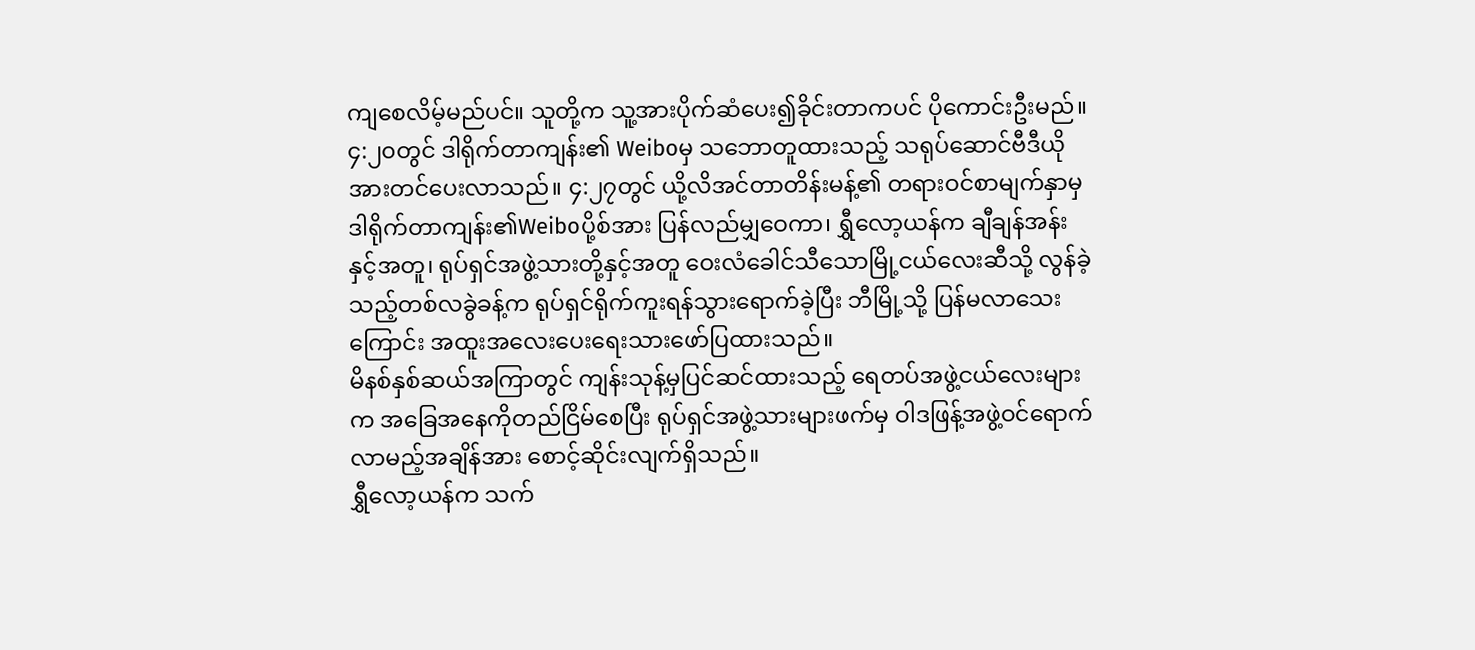ကျစေလိမ့်မည်ပင်။ သူတို့က သူ့အားပိုက်ဆံပေး၍ခိုင်းတာကပင် ပိုကောင်းဦးမည်။
၄:၂၀တွင် ဒါရိုက်တာကျန်း၏ Weiboမှ သဘောတူထားသည့် သရုပ်ဆောင်ဗီဒီယိုအားတင်ပေးလာသည်။ ၄:၂၇တွင် ယို့လိအင်တာတိန်းမန့်၏ တရားဝင်စာမျက်နှာမှ ဒါရိုက်တာကျန်း၏Weiboပို့စ်အား ပြန်လည်မျှဝေကာ၊ ရွှီလော့ယန်က ချီချန်အန်းနှင့်အတူ၊ ရုပ်ရှင်အဖွဲ့သားတို့နှင့်အတူ ဝေးလံခေါင်သီသောမြို့ငယ်လေးဆီသို့ လွန်ခဲ့သည့်တစ်လခွဲခန့်က ရုပ်ရှင်ရိုက်ကူးရန်သွားရောက်ခဲ့ပြီး ဘီမြို့သို့ ပြန်မလာသေးကြောင်း အထူးအလေးပေးရေးသားဖော်ပြထားသည်။
မိနစ်နှစ်ဆယ်အကြာတွင် ကျန်းသုန့်မှပြင်ဆင်ထားသည့် ရေတပ်အဖွဲ့ငယ်လေးများက အခြေအနေကိုတည်ငြိမ်စေပြီး ရုပ်ရှင်အဖွဲ့သားများဖက်မှ ဝါဒဖြန့်အဖွဲ့ဝင်ရောက်လာမည့်အချိန်အား စောင့်ဆိုင်းလျက်ရှိသည်။
ရွှီလော့ယန်က သက်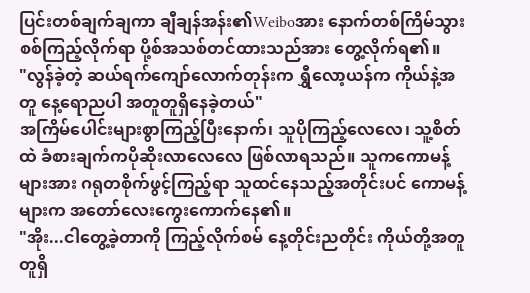ပြင်းတစ်ချက်ချကာ ချီချန်အန်း၏Weiboအား နောက်တစ်ကြိမ်သွားစစ်ကြည့်လိုက်ရာ ပို့စ်အသစ်တင်ထားသည်အား တွေ့လိုက်ရ၏။
"လွန်ခဲ့တဲ့ ဆယ်ရက်ကျော်လောက်တုန်းက ရွှီလော့ယန်က ကိုယ်နဲ့အတူ နေ့ရောညပါ အတူတူရှိနေခဲ့တယ်"
အကြိမ်ပေါင်းများစွာကြည့်ပြီးနောက်၊ သူပိုကြည့်လေလေ၊ သူ့စိတ်ထဲ ခံစားချက်ကပိုဆိုးလာလေလေ ဖြစ်လာရသည်။ သူကကောမန့်များအား ဂရုတစိုက်ဖွင့်ကြည့်ရာ သူထင်နေသည့်အတိုင်းပင် ကောမန့်များက အတော်လေးကွေးကောက်နေ၏။
"အိုး...ငါတွေ့ခဲ့တာကို ကြည့်လိုက်စမ် နေ့တိုင်းညတိုင်း ကိုယ်တို့အတူတူရှိ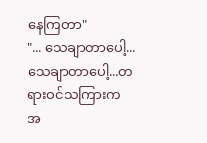နေကြတာ"
"... သေချာတာပေါ့...သေချာတာပေါ့...တရားဝင်သကြားက အ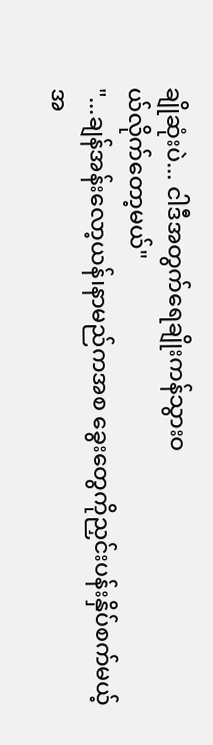ချိုဆုံးပဲ... ငါဒီအတွက်ရေချိုးကန်သွားဝ
ယ်လိုက်တော့မယ်"
"...ချန်အန်းလော့ယန်၊နာမည်ကအစ ခွေးတွေကိုညှင်းပန်းနှိပ်စက်မယ့် အ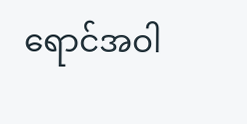ရောင်အဝါ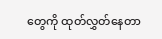တွေကို ထုတ်လွှတ်နေတာ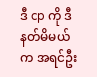ဒီ cp ကို ဒီနတ်မိမယ်က အရင်ဦး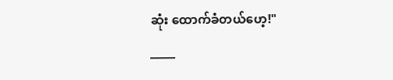ဆုံး ထောက်ခံတယ်ဟေ့!"
_____